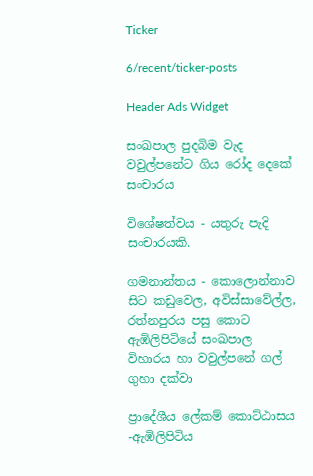Ticker

6/recent/ticker-posts

Header Ads Widget

සංඛපාල පුදබිම වැද වවුල්පනේට ගිය රෝද දෙකේ සංචාරය

විශේෂත්වය - යතුරු පැදි සංචාරයකි.

ගමනාන්තය - කොලොන්නාව සිට කඩුවෙල, අවිස්සාවේල්ල, රත්නපුරය පසු කොට ඇඹිලිපිටියේ සංඛපාල විහාරය හා වවුල්පනේ ගල් ගුහා දක්වා

ප්‍රාදේශීය ලේකම් කොට්ඨාසය -ඇඹිලිපිටිය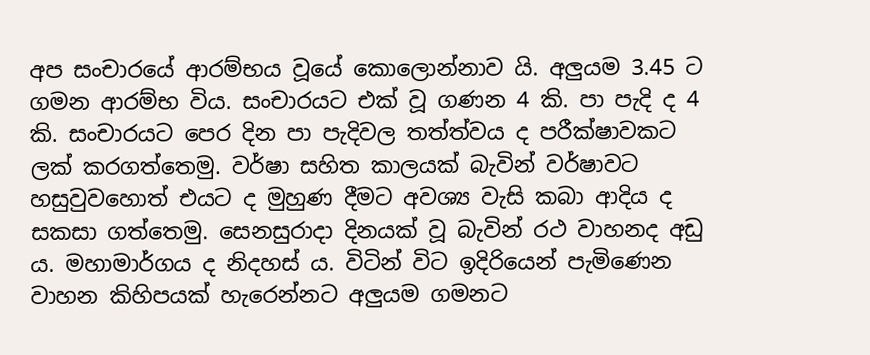අප සංචාරයේ ආරම්භය වූයේ කොලොන්නාව යි. අලුයම 3.45 ට ගමන ආරම්භ විය. සංචාරයට එක් වූ ගණන 4 කි. පා පැදි ද 4 කි. සංචාරයට පෙර දින පා පැදිවල තත්ත්වය ද පරීක්ෂාවකට ලක් කරගත්තෙමු. වර්ෂා සහිත කාලයක් බැවින් වර්ෂාවට හසුවුවහොත් එයට ද මුහුණ දීමට අවශ්‍ය වැසි කබා ආදිය ද සකසා ගත්තෙමු. සෙනසුරාදා දිනයක් වූ බැවින් රථ වාහනද අඩු ය. මහාමාර්ගය ද නිදහස් ය. විටින් විට ඉදිරියෙන් පැමිණෙන වාහන කිහිපයක් හැරෙන්නට අලුයම ගමනට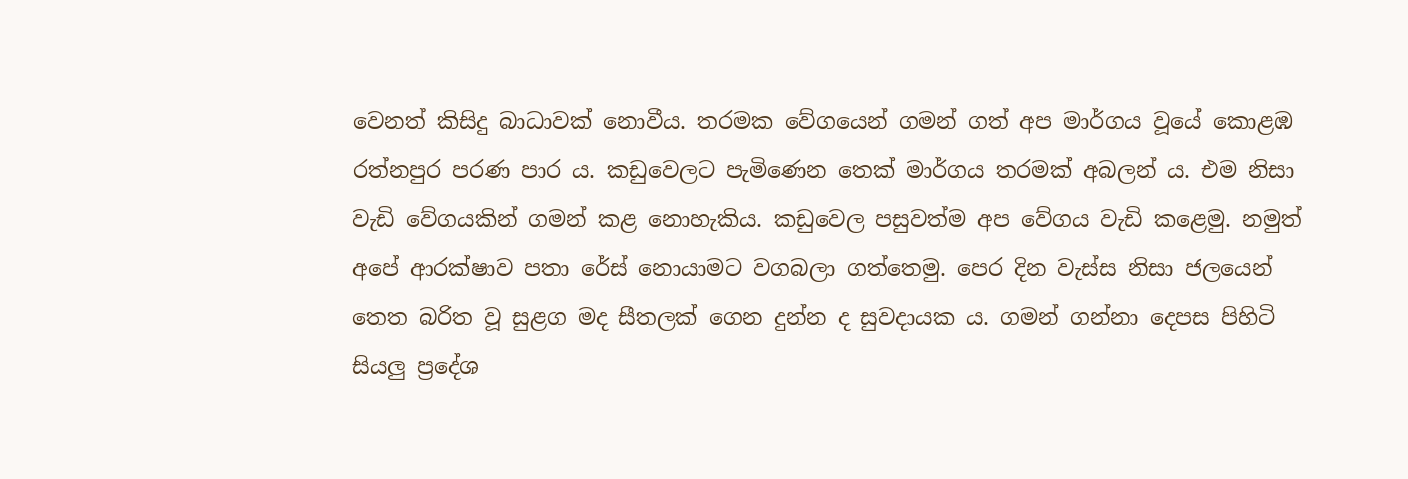වෙනත් කිසිදු බාධාවක් නොවීය. තරමක වේගයෙන් ගමන් ගත් අප මාර්ගය වූයේ කොළඹ රත්නපුර පරණ පාර ය. කඩුවෙලට පැමිණෙන තෙක් මාර්ගය තරමක් අබලන් ය. එම නිසා වැඩි වේගයකින් ගමන් කළ නොහැකිය. කඩුවෙල පසුවත්ම අප වේගය වැඩි කළෙමු. නමුත් අපේ ආරක්ෂාව පතා රේස් නොයාමට වගබලා ගත්තෙමු. පෙර දින වැස්ස නිසා ජලයෙන් තෙත බරිත වූ සුළග මද සීතලක් ගෙන දුන්න ද සුවදායක ය. ගමන් ගන්නා දෙපස පිහිටි සියලු ප්‍රදේශ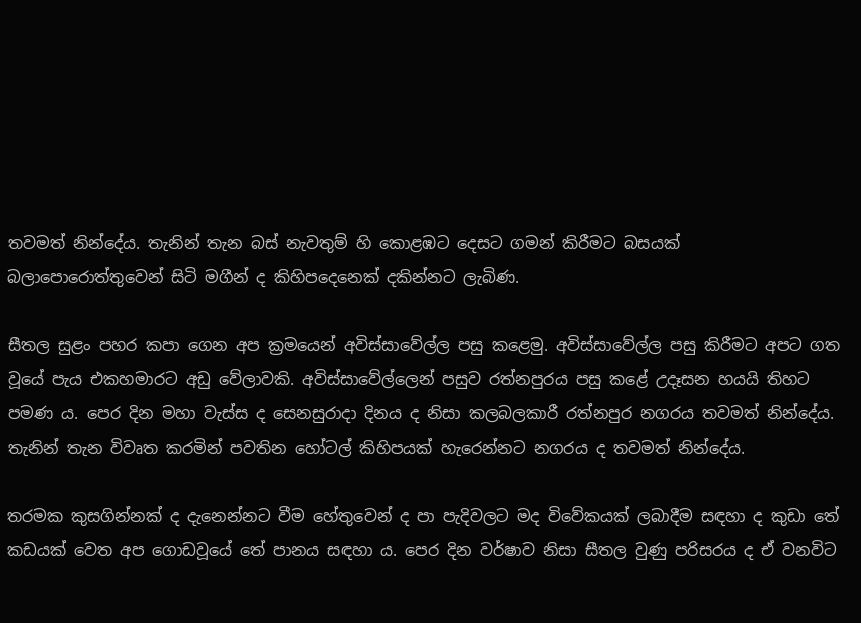තවමත් නින්දේය. තැනින් තැන බස් නැවතුම් හි කොළඹට දෙසට ගමන් කිරීමට බසයක් බලාපොරොත්තුවෙන් සිටි මගීන් ද කිහිපදෙනෙක් දකින්නට ලැබිණ.

සීතල සුළං පහර කපා ගෙන අප ක්‍රමයෙන් අවිස්සාවේල්ල පසු කළෙමු. අවිස්සාවේල්ල පසු කිරීමට අපට ගත වූයේ පැය එකහමාරට අඩු වේලාවකි. අවිස්සාවේල්ලෙන් පසුව රත්නපුරය පසු කළේ උදෑසන හයයි තිහට පමණ ය. පෙර දින මහා වැස්ස ද සෙනසුරාදා දිනය ද නිසා කලබලකාරී රත්නපුර නගරය තවමත් නින්දේය. තැනින් තැන විවෘත කරමින් පවතින හෝටල් කිහිපයක් හැරෙන්නට නගරය ද තවමත් නින්දේය.

තරමක කුසගින්නක් ද දැනෙන්නට වීම හේතුවෙන් ද පා පැදිවලට මද විවේකයක් ලබාදීම සඳහා ද කුඩා තේ කඩයක් වෙත අප ගොඩවූයේ තේ පානය සඳහා ය. පෙර දින වර්ෂාව නිසා සීතල වුණු පරිසරය ද ඒ වනවිට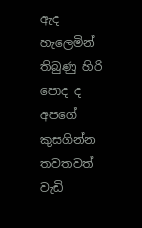ඇද හැලෙමින් තිබුණු හිරි පොද ද අපගේ කුසගින්න තවතවත් වැඩි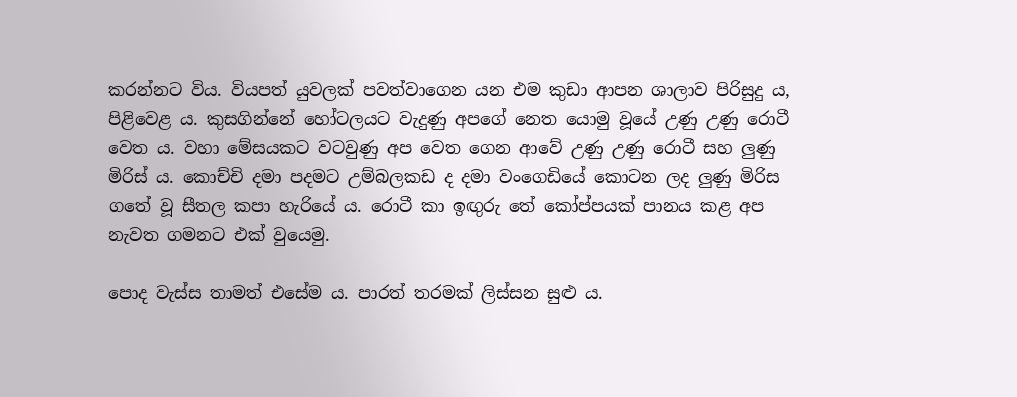කරන්නට විය. වියපත් යුවලක් පවත්වාගෙන යන එම කුඩා ආපන ශාලාව පිරිසුදු ය, පිළිවෙළ ය. කුසගින්නේ හෝටලයට වැදුණු අපගේ නෙත යොමු වූයේ උණු උණු රොටී වෙත ය. වහා මේසයකට වටවුණු අප වෙත ගෙන ආවේ උණු උණු රොටී සහ ලුණු මිරිස් ය. කොච්චි දමා පදමට ‍උම්බලකඩ ද දමා වංගෙඩියේ කොටන ලද ලුණු මිරිස ගතේ වූ සීතල කපා හැරියේ ය. රොටී කා ඉඟුරු තේ කෝප්පයක් පානය කළ අප නැවත ගමනට එක් වුයෙමු.

පොද වැස්ස තාමත් එසේම ය. පාරත් තරමක් ලිස්සන සුළු ය.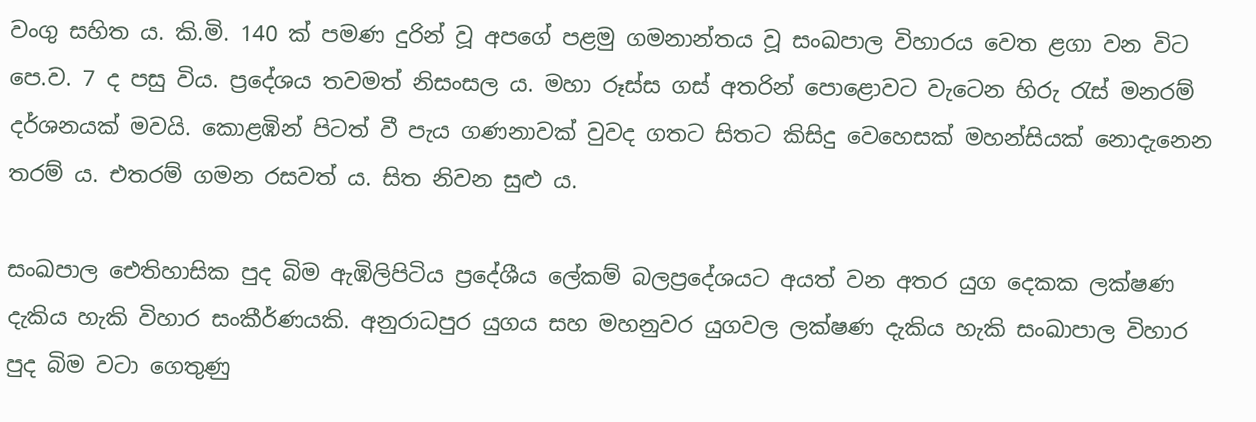වංගු සහිත ය. කි.මි. 140 ක් පමණ දුරින් වූ අපගේ පළමු ගමනාන්තය වූ සංඛපාල විහාරය වෙත ළගා වන විට පෙ.ව. 7 ද පසු විය. ප්‍රදේශය තවමත් නිසංසල ය. මහා රූස්ස ගස් අතරින් පොළොවට වැටෙන හිරු රැස් මනරම් දර්ශනයක් මවයි. කොළඹින් පිටත් වී පැය ගණනාවක් වුවද ගතට සිතට කිසිදු වෙහෙසක් මහන්සියක් නොදැනෙන තරම් ය. එතරම් ගමන රසවත් ය. සිත නිවන සුළු ය.

සංඛපාල ඓතිහාසික පුද බිම ඇඹිලිපිටිය ප්‍රදේශීය ලේකම් බලප්‍රදේශයට අයත් වන අතර යුග දෙකක ලක්ෂණ දැකිය හැකි විහාර සංකීර්ණයකි. අනුරාධපුර යුගය සහ මහනුවර යුගවල ලක්ෂණ දැකිය හැකි සංඛාපාල විහාර පුද බිම වටා ගෙතුණු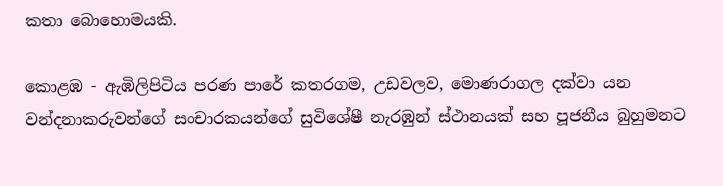කතා බොහොමයකි.

කොළඹ - ඇඹිලිපිටිය පරණ පාරේ කතරගම, උඩවලව, මොණරාගල දක්වා යන වන්දනාකරුවන්ගේ සංචාරකයන්ගේ සුවිශේෂී නැරඹුන් ස්ථානයක් සහ පූජනීය බුහුමනට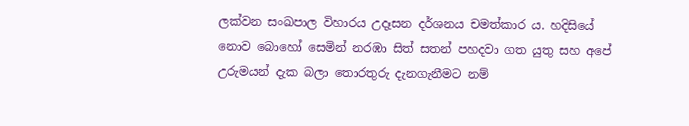ලක්වන සංඛපාල විහාරය උදෑසන දර්ශනය චමත්කාර ය. හදිසියේ නොව බොහෝ සෙමින් නරඹා සිත් සතන් පහදවා ගත යුතු සහ අපේ උරුමයන් දැක බලා තොරතුරු දැනගැනීමට නම්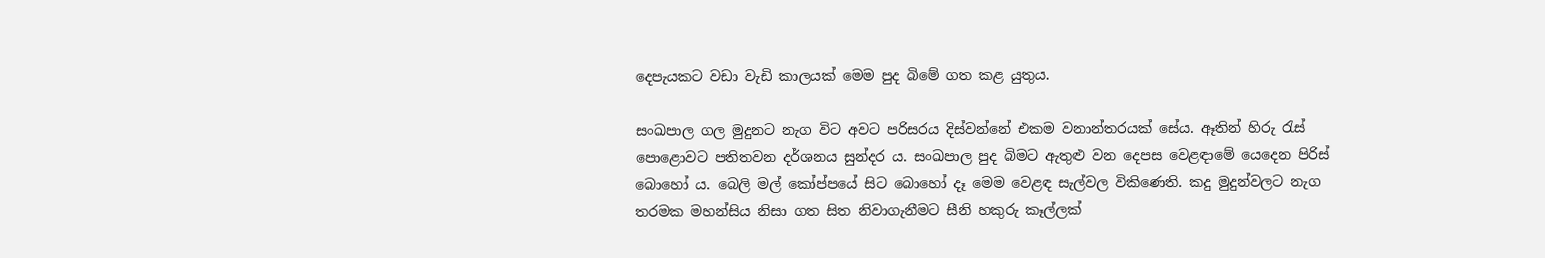දෙපැයකට වඩා වැඩි කාලයක් මෙම පුද බිමේ ගත කළ යුතුය.

සංඛපාල ගල මුදුනට නැග විට අවට පරිසරය දිස්වන්නේ එකම වනාන්තරයක් සේය. ඈතින් හිරු රැස් පොළොවට පතිතවන දර්ශනය සුන්දර ය. සංඛපාල පුද බිමට ඇතුළු වන දෙපස වෙළඳාමේ යෙදෙන පිරිස් බොහෝ ය. බෙලි මල් කෝප්පයේ සිට බොහෝ දෑ මෙම වෙළඳ සැල්වල විකිණෙති. කදු මුදුන්වලට නැග තරමක මහන්සිය නිසා ගත සිත නිවාගැනීමට සීනි හකුරු කෑල්ලක්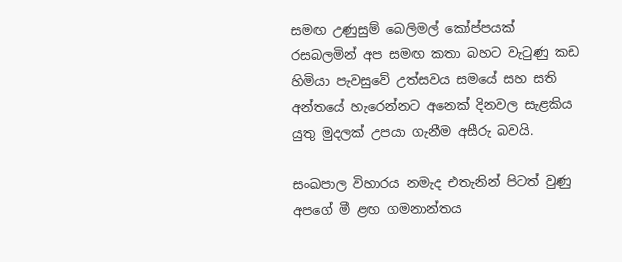සමඟ උණුසුම් බෙලිමල් කෝප්පයක් රසබලමින් අප සමඟ කතා බහට වැටුණු කඩ හිමියා පැවසුවේ උත්සවය සමයේ සහ සති අන්තයේ හැරෙන්නට අනෙක් දිනවල සැළකිය යුතු මුදලක් උපයා ගැනීම අසීරු බවයි.

සංඛපාල විහාරය නමැද එතැනින් පිටත් වුණු අපගේ මී ළඟ ගමනාන්තය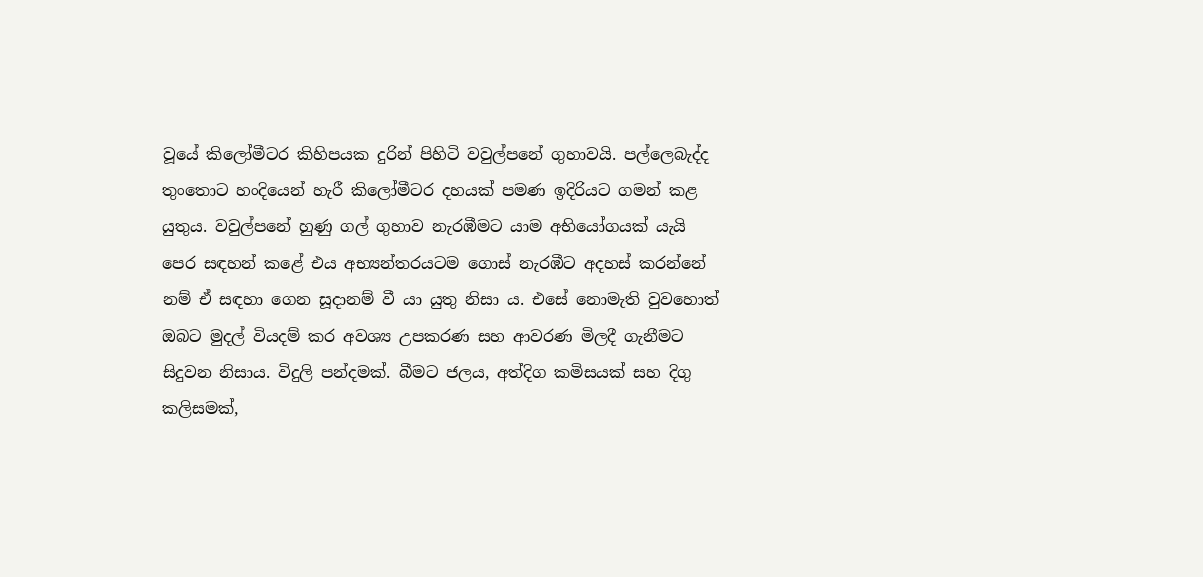වූයේ කිලෝමීටර කිහිපයක දුරින් පිහිටි වවුල්පනේ ගුහාවයි. පල්ලෙබැද්ද තුංතොට හංදියෙන් හැරී කිලෝමීටර දහයක් පමණ ඉදිරියට ගමන් කළ යුතුය. වවුල්පනේ හුණු ගල් ගුහාව නැරඹීමට යාම අභියෝගයක් යැයි පෙර සඳහන් කළේ එය අභ්‍යන්තරයටම ගොස් නැරඹීට අදහස් කරන්නේ නම් ඒ සඳහා ගෙන සූදානම් වී යා යුතු නිසා ය. එසේ නොමැති වුවහොත් ඔබට මුදල් වියදම් කර අවශ්‍ය උපකරණ සහ ආවරණ මිලදී ගැනීමට සිදුවන නිසාය. විදුලි පන්දමක්. බීමට ජලය, අත්දිග කමිසයක් සහ දිගු කලිසමක්,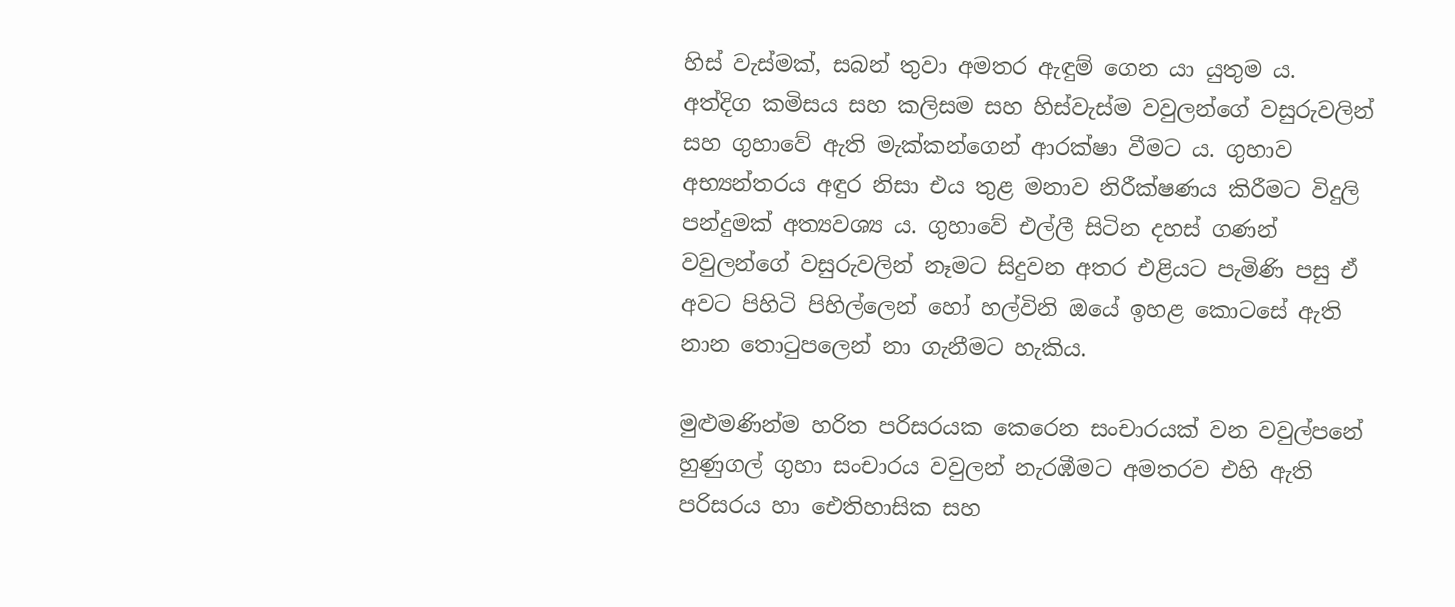හිස් වැස්මක්, සබන් තුවා අමතර ඇඳුම් ගෙන යා යුතුම ය. අත්දිග කමිසය සහ කලිසම සහ හිස්වැස්ම වවුලන්ගේ වසුරුවලින් සහ ගුහාවේ ඇති මැක්කන්ගෙන් ආරක්ෂා වීමට ය. ගුහාව අභ්‍යන්තරය අඳුර නිසා එය තුළ මනාව නිරීක්ෂණය කිරීමට විදුලි පන්දුමක් අත්‍යවශ්‍ය ය. ගුහාවේ එල්ලී සිටින දහස් ගණන් වවුලන්ගේ වසුරුවලින් නෑමට සිදුවන අතර එළියට පැමිණි පසු ඒ අවට පිහිටි පිහිල්ලෙන් හෝ හල්විනි ඔයේ ඉහළ කොටසේ ඇති නාන තොටුපලෙන් නා ගැනීමට හැකිය.

මුළුමණින්ම හරිත පරිසරයක කෙරෙන සංචාරයක් වන වවුල්පනේ හුණුගල් ගුහා සංචාරය වවුලන් නැරඹීමට අමතරව එහි ඇති පරිසරය හා ඓතිහාසික සහ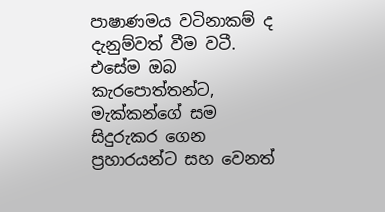පාෂාණමය වටිනාකම් ද දැනුම්වත් වීම වටී. එසේම ඔබ කැරපොත්තන්ට, මැක්කන්ගේ සම සිදුරුකර ගෙන ප්‍රහාරයන්ට සහ වෙනත්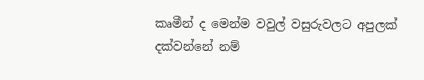කෘමීන් ද මෙන්ම වවුල් වසුරුවලට අපුලක් දක්වන්නේ නම්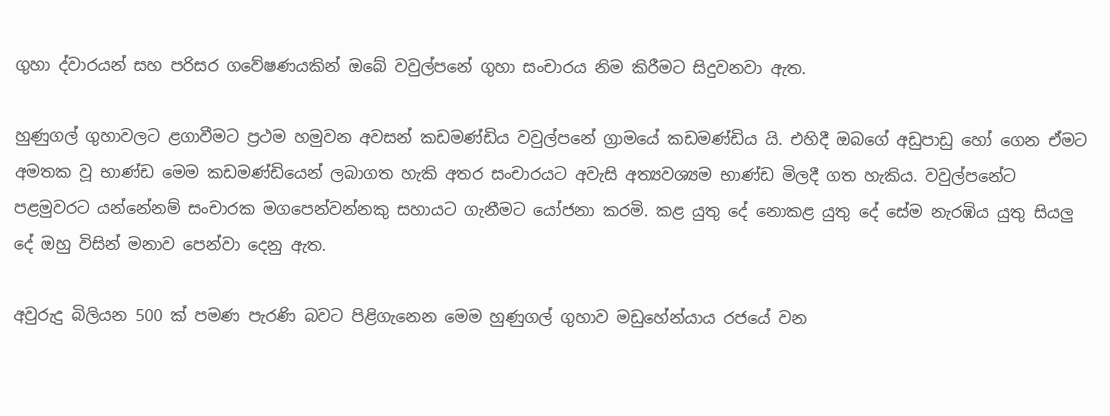ගුහා ද්වාරයන් සහ පරිසර ගවේෂණයකින් ඔබේ වවුල්පනේ ගුහා සංචාරය නිම කිරීමට සිදුවනවා ඇත.

හුණුගල් ගුහාවලට ළගාවීමට ප්‍රථම හමුවන අවසන් කඩමණ්ඩිය වවුල්පනේ ග්‍රාමයේ කඩමණ්ඩිය යි. එහිදී ඔබගේ අඩුපාඩු හෝ ගෙන ඒමට අමතක වූ භාණ්ඩ මෙම කඩමණ්ඩියෙන් ලබාගත හැකි අතර සංචාරයට අවැසි අත්‍යවශ්‍යම භාණ්ඩ මිලදී ගත හැකිය. වවුල්පනේට පළමුවරට යන්නේනම් සංචාරක මගපෙන්වන්නකු සහායට ගැනීමට යෝජනා කරමි. කළ යුතු දේ නොකළ යුතු දේ සේම නැරඹිය යුතු සියලු දේ ඔහු විසින් මනාව පෙන්වා දෙනු ඇත.

අවුරුදු බිලියන 500 ක් පමණ පැරණි බවට පිළිගැනෙන මෙම හුණුගල් ගුහාව මඩුහේන්යාය රජයේ වන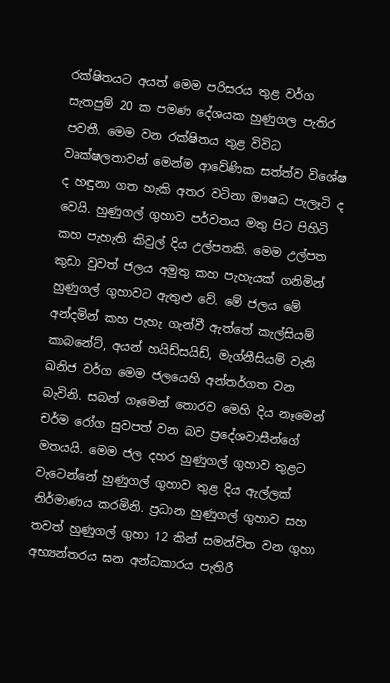රක්ෂිතයට අයත් මෙම පරිසරය තුළ වර්ග සැතපුම් 20 ක පමණ දේශයක හුණුගල පැතිර පවතී. මෙම වන රක්ෂි‍තය තුළ විවිධ වෘක්ෂලතාවන් මෙන්ම ආවේණික සත්ත්ව විශේෂ ද හඳුනා ගත හැකි අතර වටිනා ඖෂධ පැලෑටි ද වෙයි. හුණුගල් ගුහාව පර්වතය මතු පිට පිහිටි කහ පැහැති කිවුල් දිය උල්පතකි. මෙම උල්පත කුඩා වුවත් ජලය අමුතු කහ පැහැයක් ගනිමින් හුණුගල් ගුහාවට ඇතුළු වේ. මේ ජලය මේ අන්දමින් කහ පැහැ ගැන්වී ඇත්තේ කැල්සියම් කාබනේට්, අයන් හයිඩ්සයිඩ්, මැග්නීසියම් වැනි ඛනිජ වර්ග මෙම ජලයෙහි අන්තර්ගත වන බැවිනි. සබන් ගෑමෙන් තොරව මෙහි දිය නෑමෙන් චර්ම රෝග සුවපත් වන බව ප්‍රදේශවාසීන්ගේ මතයයි. මෙම ජල දහර හුණුගල් ගුහාව තුළට වැටෙන්නේ හුණුගල් ගුහාව තුළ දිය ඇල්ලක් නිර්මාණය කරමිනි. ප්‍රධාන හුණුගල් ගුහාව සහ තවත් හුණුගල් ගුහා 12 කින් සමන්විත වන ගුහා අභ්‍යන්තරය ඝන අන්ධකාරය පැතිරී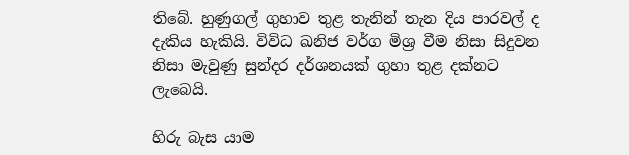තිබේ. හුණුගල් ගුහාව තුළ තැනින් තැන දිය පාරවල් ද දැකිය හැකියි. විවිධ ඛනිජ වර්ග මිශ්‍ර වීම නිසා සිදුවන නිසා මැවුණු සුන්දර දර්ශනයක් ගුහා තුළ දක්නට ලැබෙයි.

හිරු බැස යාම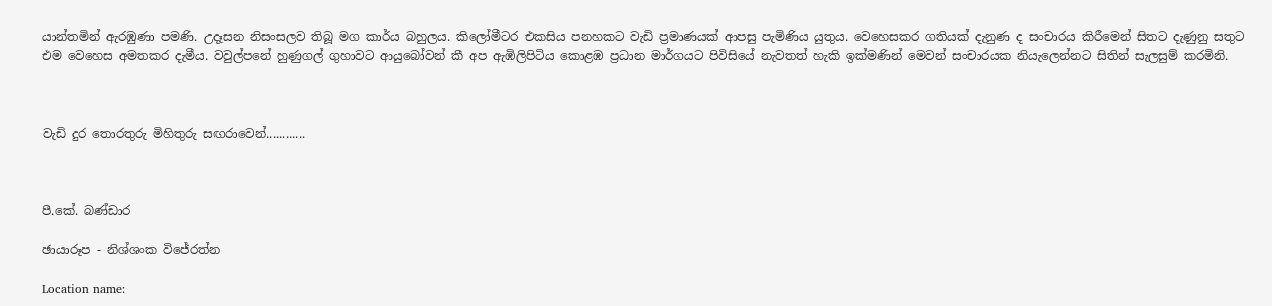යාන්තමින් ඇරඹුණා පමණි. උදෑසන නිසංසලව තිබූ මග කාර්ය බහුලය. කිලෝමීටර එකසිය පනහකට වැඩි ප්‍රමාණයක් ආපසු පැමිණිය යුතුය. වෙහෙසකර ගතියක් දැනුණ ද සංචාරය කිරීමෙන් සිතට දැණුනු සතුට එම වෙහෙස අමතකර දැමීය. වවුල්පනේ හුණුගල් ගුහාවට ආයුබෝවන් කී අප ඇඹිලිපිටිය කොළඹ ප්‍රධාන මාර්ගයට පිවිසියේ නැවතත් හැකි ඉක්මණින් මෙවන් සංචාරයක නියැලෙන්නට සිතින් සැලසුම් කරමිනි.



වැඩි දුර තොරතුරු මිහිතුරු සඟරාවෙන්............



පී.කේ. බණ්ඩාර

ඡායාරූප - නිශ්ශංක විජේරත්න

Location name: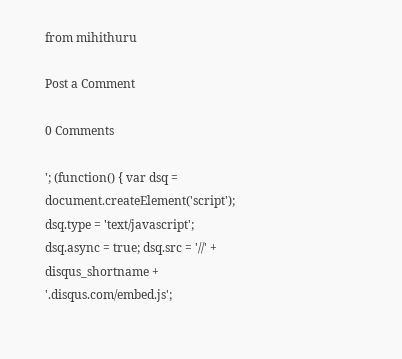from mihithuru

Post a Comment

0 Comments

'; (function() { var dsq = document.createElement('script'); dsq.type = 'text/javascript'; dsq.async = true; dsq.src = '//' + disqus_shortname + '.disqus.com/embed.js';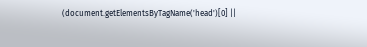(document.getElementsByTagName('head')[0] ||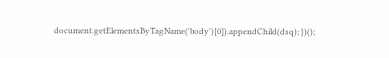document.getElementsByTagName('body')[0]).appendChild(dsq); })();